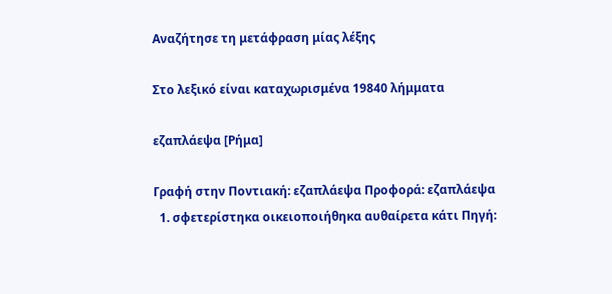Αναζήτησε τη μετάφραση μίας λέξης

Στο λεξικό είναι καταχωρισμένα 19840 λήμματα

εζαπλάεψα [Ρήμα]

Γραφή στην Ποντιακή: εζαπλάεψα Προφορά: εζαπλάεψα
  1. σφετερίστηκα οικειοποιήθηκα αυθαίρετα κάτι Πηγή: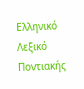Ελληνικό Λεξικό Ποντιακής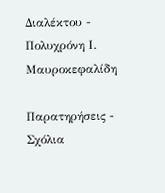Διαλέκτου - Πολυχρόνη Ι. Μαυροκεφαλίδη

Παρατηρήσεις - Σχόλια